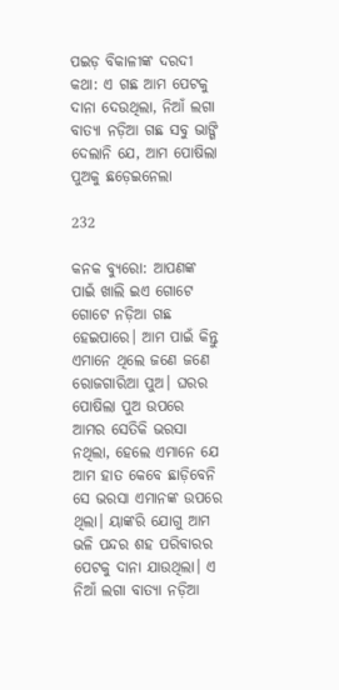ପଇଡ଼ ବିକାଳୀଙ୍କ ଦରଦୀ କଥା: ଏ ଗଛ ଆମ ପେଟକୁ ଦାନା ଦେଉଥିଲା, ନିଆଁ ଲଗା ବାତ୍ୟା ନଡ଼ିଆ ଗଛ ସବୁ ଭାଙ୍ଗି ଦେଲାନି ଯେ, ଆମ ପୋଷିଲା ପୁଅକୁ ଛଡ଼େଇନେଲା

232

କନକ ବ୍ୟୁରୋ: ଆପଣଙ୍କ ପାଇଁ ଖାଲି ଇଏ ଗୋଟେ ଗୋଟେ ନଡ଼ିଆ ଗଛ ହେଇପାରେ। ଆମ ପାଇଁ କିନ୍ତୁ ଏମାନେ ଥିଲେ ଜଣେ ଜଣେ ରୋଜଗାରିଆ ପୁଅ। ଘରର ପୋଷିଲା ପୁଅ ଉପରେ ଆମର ସେତିକି ଭରସା ନଥିଲା, ହେଲେ ଏମାନେ ଯେ ଆମ ହାତ କେବେ ଛାଡ଼ିବେନି ସେ ଭରସା ଏମାନଙ୍କ ଉପରେ ଥିଲା। ୟାଙ୍କରି ଯୋଗୁ ଆମ ଭଳି ପନ୍ଦର ଶହ ପରିବାରର ପେଟକୁ ଦାନା ଯାଉଥିଲା। ଏ ନିଆଁ ଲଗା ବାତ୍ୟା ନଡ଼ିଆ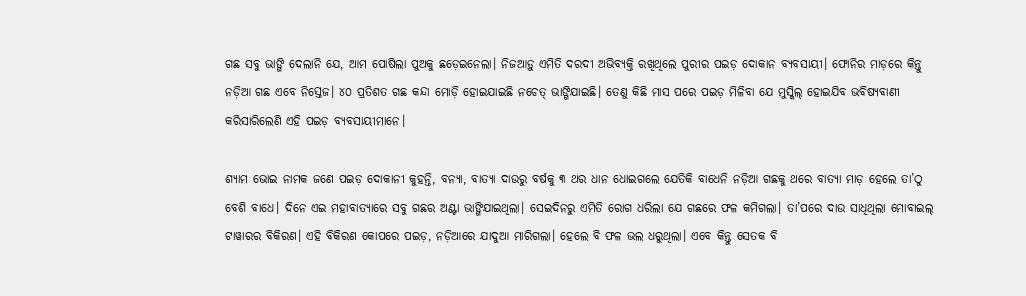ଗଛ ସବୁ ଭାଙ୍ଗି ଦେଲାନି ଯେ, ଆମ ପୋଷିଲା ପୁଅକୁ ଛଡ଼େଇନେଲା। ନିଜଆଡ଼ୁ ଏମିତି ଦରଦୀ ଅଭିବ୍ୟକ୍ତି ରଖିଥିଲେ ପୁରୀର ପଇଡ଼ ଦୋକାନ ବ୍ୟବସାୟୀ। ଫୋନିର ମାଡ଼ରେ କିନ୍ତୁ ନଡ଼ିଆ ଗଛ ଏବେ ନିସ୍ତେଜ। ୪୦ ପ୍ରତିଶତ ଗଛ କନ୍ଦା ମୋଡ଼ି ହୋଇଯାଇଛି ନଚେତ୍ ଭାଙ୍ଗିଯାଇଛି। ତେଣୁ କିଛି ମାସ ପରେ ପଇଡ଼ ମିଳିବା ଯେ ମୁସ୍କିଲ୍ ହୋଇଯିବ ଭବିଷ୍ୟବାଣୀ କରିସାରିଲେଣି ଏହି ପଇଡ଼ ବ୍ୟବସାୟୀମାନେ।

ଶ୍ୟାମ ଭୋଇ ନାମକ ଜଣେ ପଇଡ଼ ଦୋକାନୀ କୁହନ୍ତି, ବନ୍ୟା, ବାତ୍ୟା ଦାଉରୁ ବର୍ଷକୁ ୩ ଥର ଧାନ ଧୋଇଗଲେ ଯେତିକି ବାଧେନି ନଡ଼ିଆ ଗଛକୁ ଥରେ ବାତ୍ୟା ମାଡ଼ ହେଲେ ତା’ଠୁ ବେଶି ବାଧେ। ଦିନେ ଏଇ ମହାବାତ୍ୟାରେ ସବୁ ଗଛର ଅଣ୍ଟା ଭାଙ୍ଗିଯାଇଥିଲା। ସେଇଦିନରୁ ଏମିତି ରୋଗ ଧରିଲା ଯେ ଗଛରେ ଫଳ କମିଗଲା। ତା’ପରେ ଦାଉ ସାଧିଥିଲା ମୋବାଇଲ୍ ଟାୱାରର ବିକିରଣ। ଏହି ବିକିରଣ କୋପରେ ପଇଡ଼, ନଡ଼ିଆରେ ଯାଦୁଆ ମାରିଗଲା। ହେଲେ ବି ଫଳ ଭଲ ଧରୁଥିଲା। ଏବେ କିନ୍ତୁ ସେତକ ବି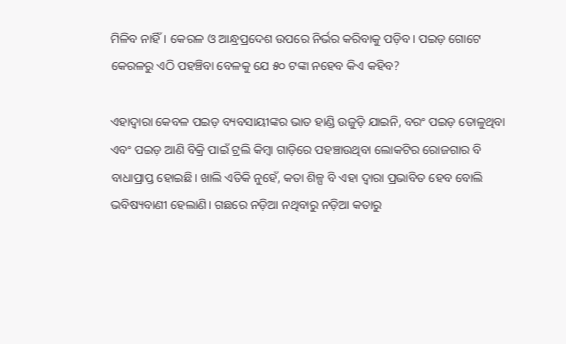ମିଳିବ ନାହିଁ। କେରଳ ଓ ଆନ୍ଧ୍ରପ୍ରଦେଶ ଉପରେ ନିର୍ଭର କରିବାକୁ ପଡ଼ିବ। ପଇଡ଼ ଗୋଟେ କେରଳରୁ ଏଠି ପହଞ୍ଚିବା ବେଳକୁ ଯେ ୫୦ ଟଙ୍କା ନହେବ କିଏ କହିବ?

ଏହାଦ୍ୱାରା କେବଳ ପଇଡ଼ ବ୍ୟବସାୟୀଙ୍କର ଭାତ ହାଣ୍ଡି ଉଜୁଡ଼ି ଯାଇନି, ବରଂ ପଇଡ଼ ତୋଳୁଥିବା ଏବଂ ପଇଡ଼ ଆଣି ବିକ୍ରି ପାଇଁ ଟ୍ରଲି କିମ୍ବା ଗାଡ଼ିରେ ପହଞ୍ଚାଉଥିବା ଲୋକଟିର ରୋଜଗାର ବି ବାଧାପ୍ରାପ୍ତ ହୋଇଛି। ଖାଲି ଏତିକି ନୁହେଁ, କତା ଶିଳ୍ପ ବି ଏହା ଦ୍ୱାରା ପ୍ରଭାବିତ ହେବ ବୋଲି ଭବିଷ୍ୟବାଣୀ ହେଲାଣି। ଗଛରେ ନଡ଼ିଆ ନଥିବାରୁ ନଡ଼ିଆ କତାରୁ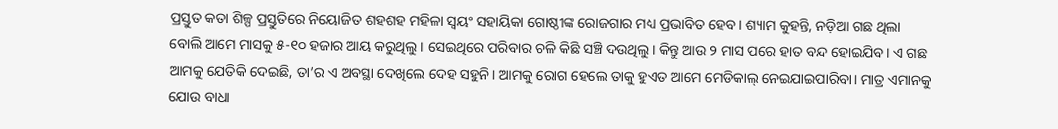ପ୍ରସ୍ତୁତ କତା ଶିଳ୍ପ ପ୍ରସ୍ତୁତିରେ ନିୟୋଜିତ ଶହଶହ ମହିଳା ସ୍ୱୟଂ ସହାୟିକା ଗୋଷ୍ଠୀଙ୍କ ରୋଜଗାର ମଧ୍ୟ ପ୍ରଭାବିତ ହେବ। ଶ୍ୟାମ କୁହନ୍ତି, ନଡ଼ିଆ ଗଛ ଥିଲା ବୋଲି ଆମେ ମାସକୁ ୫-୧୦ ହଜାର ଆୟ କରୁଥିଲୁ। ସେଇଥିରେ ପରିବାର ଚଳି କିଛି ସଞ୍ଚି ଦଉଥିଲୁ। କିନ୍ତୁ ଆଉ ୨ ମାସ ପରେ ହାତ ବନ୍ଦ ହୋଇଯିବ। ଏ ଗଛ ଆମକୁ ଯେତିକି ଦେଇଛି, ତା’ର ଏ ଅବସ୍ଥା ଦେଖିଲେ ଦେହ ସହୁନି। ଆମକୁ ରୋଗ ହେଲେ ତାକୁ ହୁଏତ ଆମେ ମେଡିକାଲ୍ ନେଇଯାଇପାରିବା। ମାତ୍ର ଏମାନକୁ ଯୋଉ ବାଧା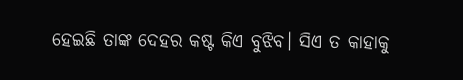ହେଇଛି ତାଙ୍କ ଦେହର କଷ୍ଟ କିଏ ବୁଝିବ। ସିଏ ତ କାହାକୁ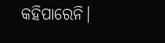କହିପାରେନି।